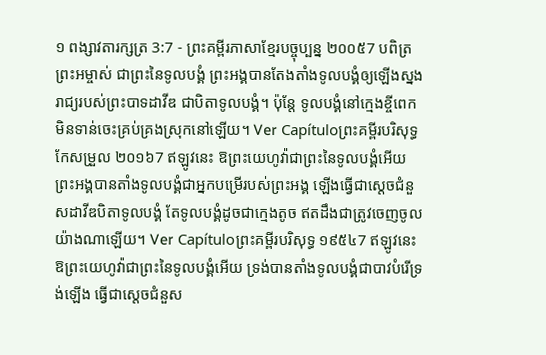១ ពង្សាវតារក្សត្រ 3:7 - ព្រះគម្ពីរភាសាខ្មែរបច្ចុប្បន្ន ២០០៥7 បពិត្រព្រះអម្ចាស់ ជាព្រះនៃទូលបង្គំ ព្រះអង្គបានតែងតាំងទូលបង្គំឲ្យឡើងស្នងរាជ្យរបស់ព្រះបាទដាវីឌ ជាបិតាទូលបង្គំ។ ប៉ុន្តែ ទូលបង្គំនៅក្មេងខ្ចីពេក មិនទាន់ចេះគ្រប់គ្រងស្រុកនៅឡើយ។ Ver Capítuloព្រះគម្ពីរបរិសុទ្ធកែសម្រួល ២០១៦7 ឥឡូវនេះ ឱព្រះយេហូវ៉ាជាព្រះនៃទូលបង្គំអើយ ព្រះអង្គបានតាំងទូលបង្គំជាអ្នកបម្រើរបស់ព្រះអង្គ ឡើងធ្វើជាស្តេចជំនួសដាវីឌបិតាទូលបង្គំ តែទូលបង្គំដូចជាក្មេងតូច ឥតដឹងជាត្រូវចេញចូលយ៉ាងណាឡើយ។ Ver Capítuloព្រះគម្ពីរបរិសុទ្ធ ១៩៥៤7 ឥឡូវនេះ ឱព្រះយេហូវ៉ាជាព្រះនៃទូលបង្គំអើយ ទ្រង់បានតាំងទូលបង្គំជាបាវបំរើទ្រង់ឡើង ធ្វើជាស្តេចជំនួស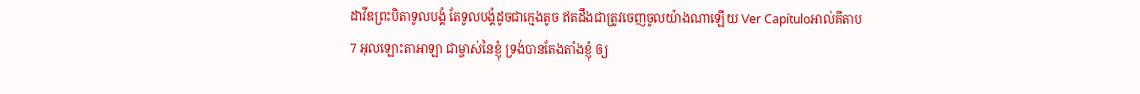ដាវីឌព្រះបិតាទូលបង្គំ តែទូលបង្គំដូចជាក្មេងតូច ឥតដឹងជាត្រូវចេញចូលយ៉ាងណាឡើយ Ver Capítuloអាល់គីតាប7 អុលឡោះតាអាឡា ជាម្ចាស់នៃខ្ញុំ ទ្រង់បានតែងតាំងខ្ញុំ ឲ្យ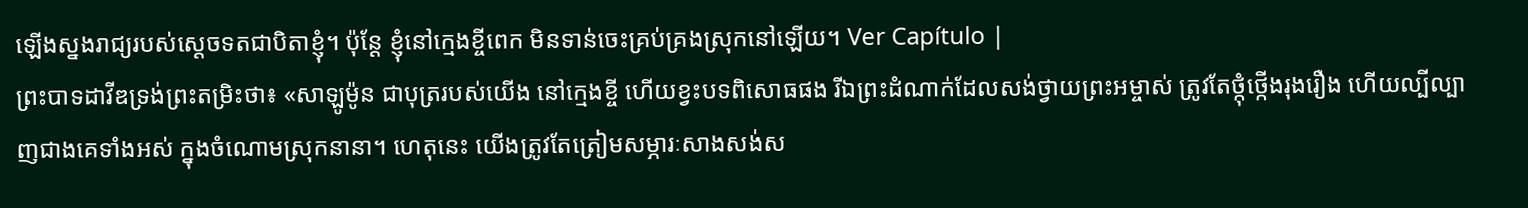ឡើងស្នងរាជ្យរបស់ស្តេចទតជាបិតាខ្ញុំ។ ប៉ុន្តែ ខ្ញុំនៅក្មេងខ្ចីពេក មិនទាន់ចេះគ្រប់គ្រងស្រុកនៅឡើយ។ Ver Capítulo |
ព្រះបាទដាវីឌទ្រង់ព្រះតម្រិះថា៖ «សាឡូម៉ូន ជាបុត្ររបស់យើង នៅក្មេងខ្ចី ហើយខ្វះបទពិសោធផង រីឯព្រះដំណាក់ដែលសង់ថ្វាយព្រះអម្ចាស់ ត្រូវតែថ្កុំថ្កើងរុងរឿង ហើយល្បីល្បាញជាងគេទាំងអស់ ក្នុងចំណោមស្រុកនានា។ ហេតុនេះ យើងត្រូវតែត្រៀមសម្ភារៈសាងសង់ស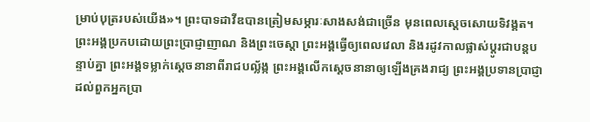ម្រាប់បុត្ររបស់យើង»។ ព្រះបាទដាវីឌបានត្រៀមសម្ភារៈសាងសង់ជាច្រើន មុនពេលស្ដេចសោយទិវង្គត។
ព្រះអង្គប្រកបដោយព្រះប្រាជ្ញាញាណ និងព្រះចេស្ដា ព្រះអង្គធ្វើឲ្យពេលវេលា និងរដូវកាលផ្លាស់ប្ដូរជាបន្តបន្ទាប់គ្នា ព្រះអង្គទម្លាក់ស្ដេចនានាពីរាជបល្ល័ង្ក ព្រះអង្គលើកស្ដេចនានាឲ្យឡើងគ្រងរាជ្យ ព្រះអង្គប្រទានប្រាជ្ញាដល់ពួកអ្នកប្រា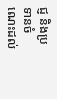ជ្ញ និងប្រទានចំណេះដល់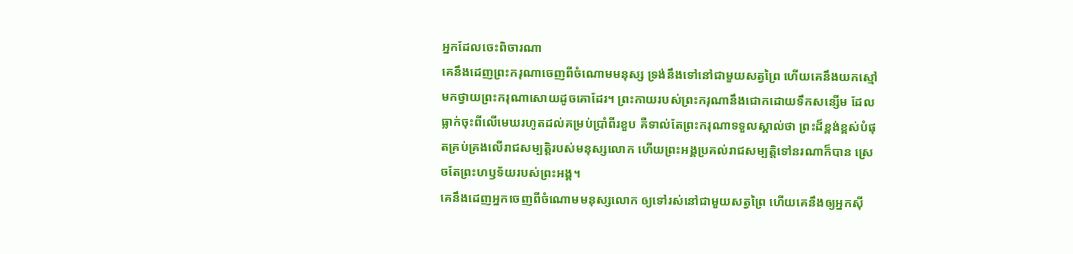អ្នកដែលចេះពិចារណា
គេនឹងដេញព្រះករុណាចេញពីចំណោមមនុស្ស ទ្រង់នឹងទៅនៅជាមួយសត្វព្រៃ ហើយគេនឹងយកស្មៅមកថ្វាយព្រះករុណាសោយដូចគោដែរ។ ព្រះកាយរបស់ព្រះករុណានឹងជោកដោយទឹកសន្សើម ដែលធ្លាក់ចុះពីលើមេឃរហូតដល់គម្រប់ប្រាំពីរខួប គឺទាល់តែព្រះករុណាទទួលស្គាល់ថា ព្រះដ៏ខ្ពង់ខ្ពស់បំផុតគ្រប់គ្រងលើរាជសម្បត្តិរបស់មនុស្សលោក ហើយព្រះអង្គប្រគល់រាជសម្បត្តិទៅនរណាក៏បាន ស្រេចតែព្រះហឫទ័យរបស់ព្រះអង្គ។
គេនឹងដេញអ្នកចេញពីចំណោមមនុស្សលោក ឲ្យទៅរស់នៅជាមួយសត្វព្រៃ ហើយគេនឹងឲ្យអ្នកស៊ី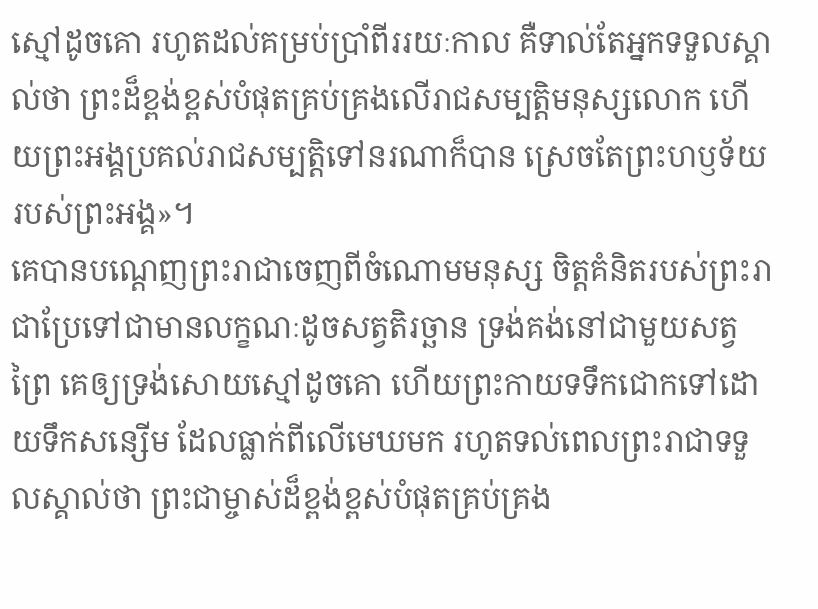ស្មៅដូចគោ រហូតដល់គម្រប់ប្រាំពីររយៈកាល គឺទាល់តែអ្នកទទួលស្គាល់ថា ព្រះដ៏ខ្ពង់ខ្ពស់បំផុតគ្រប់គ្រងលើរាជសម្បត្តិមនុស្សលោក ហើយព្រះអង្គប្រគល់រាជសម្បត្តិទៅនរណាក៏បាន ស្រេចតែព្រះហឫទ័យរបស់ព្រះអង្គ»។
គេបានបណ្តេញព្រះរាជាចេញពីចំណោមមនុស្ស ចិត្តគំនិតរបស់ព្រះរាជាប្រែទៅជាមានលក្ខណៈដូចសត្វតិរច្ឆាន ទ្រង់គង់នៅជាមួយសត្វព្រៃ គេឲ្យទ្រង់សោយស្មៅដូចគោ ហើយព្រះកាយទទឹកជោកទៅដោយទឹកសន្សើម ដែលធ្លាក់ពីលើមេឃមក រហូតទល់ពេលព្រះរាជាទទួលស្គាល់ថា ព្រះជាម្ចាស់ដ៏ខ្ពង់ខ្ពស់បំផុតគ្រប់គ្រង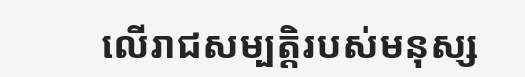លើរាជសម្បត្តិរបស់មនុស្ស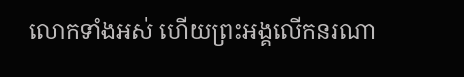លោកទាំងអស់ ហើយព្រះអង្គលើកនរណា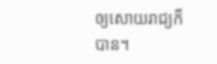ឲ្យសោយរាជ្យក៏បាន។